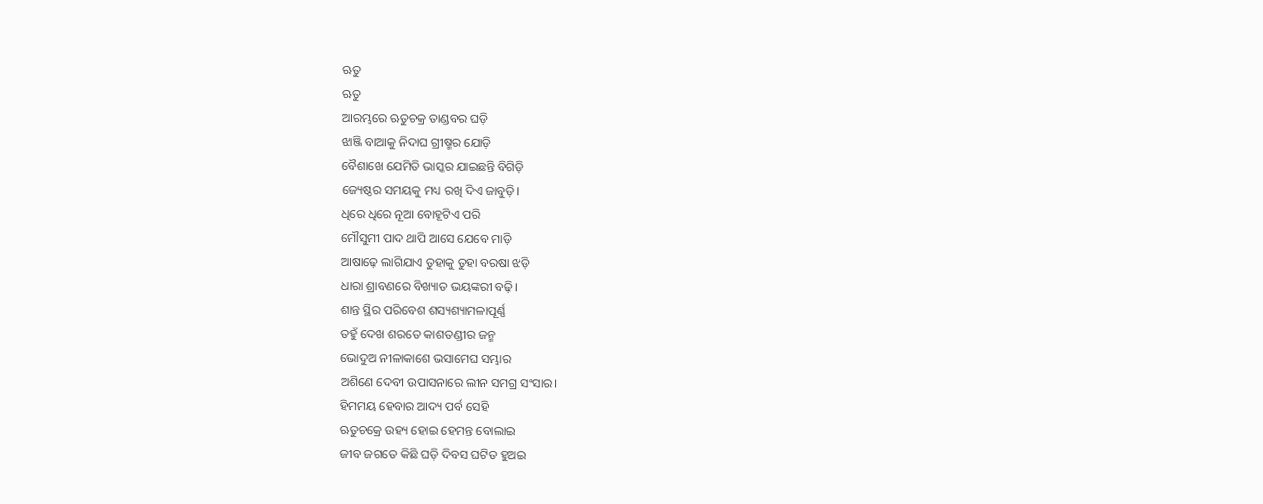ଋତୁ
ଋତୁ
ଆରମ୍ଭରେ ଋତୁଚକ୍ର ତାଣ୍ଡବର ଘଡ଼ି
ଝାଞ୍ଜି ବାଆକୁ ନିଦାଘ ଗ୍ରୀଷ୍ମର ଯୋଡ଼ି
ବୈଶାଖେ ଯେମିତି ଭାସ୍କର ଯାଇଛନ୍ତି ବିଗିଡ଼ି
ଜ୍ୟେଷ୍ଠର ସମୟକୁ ମଧ୍ୟ ରଖି ଦିଏ ଜାବୁଡ଼ି।
ଧିରେ ଧିରେ ନୂଆ ବୋହୂଟିଏ ପରି
ମୌସୁମୀ ପାଦ ଥାପି ଆସେ ଯେବେ ମାଡ଼ି
ଆଷାଢ଼େ ଲାଗିଯାଏ ତୁହାକୁ ତୁହା ବରଷା ଝଡ଼ି
ଧାରା ଶ୍ରାବଣରେ ବିଖ୍ୟାତ ଭୟଙ୍କରୀ ବଢ଼ି।
ଶାନ୍ତ ସ୍ଥିର ପରିବେଶ ଶସ୍ୟଶ୍ୟାମଳାପୂର୍ଣ୍ଣ
ତହୁଁ ଦେଖ ଶରତେ କାଶତଣ୍ଡୀର ଜନ୍ମ
ଭୋଦୁଅ ନୀଳାକାଶେ ଭସାମେଘ ସମ୍ଭାର
ଅଶିଣେ ଦେବୀ ଉପାସନାରେ ଲୀନ ସମଗ୍ର ସଂସାର।
ହିମମୟ ହେବାର ଆଦ୍ୟ ପର୍ବ ସେହି
ଋତୁଚକ୍ରେ ଉହ୍ୟ ହୋଇ ହେମନ୍ତ ବୋଲାଇ
ଜୀବ ଜଗତେ କିଛି ଘଡ଼ି ଦିବସ ଘଟିତ ହୁଅଇ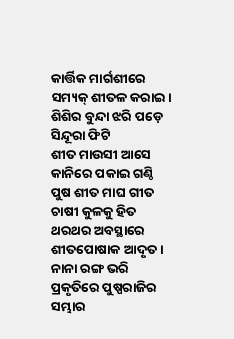କାର୍ତ୍ତିକ ମାର୍ଗଶୀରେ ସମ୍ୟକ୍ ଶୀତଳ କରାଇ।
ଶିଶିର ବୁନ୍ଦା ଝରି ପଡ଼େ ସିନ୍ଦୂରା ଫିଟି
ଶୀତ ମାଉସୀ ଆସେ କାନିରେ ପକାଇ ଗଣ୍ଠି
ପୁଷ ଶୀତ ମାଘ ଗୀତ ଚାଷୀ କୁଳକୁ ହିତ
ଥରଥର ଅବସ୍ଥାରେ ଶୀତପୋଷାକ ଆଦୃତ।
ନାନା ରଙ୍ଗ ଭରି ପ୍ରକୃତିରେ ପୁଷ୍ପରାଜିର ସମ୍ଭାର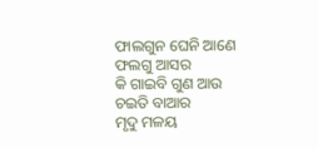ଫାଲଗୁନ ଘେନି ଆଣେ ଫଲଗୁ ଆସର
କି ଗାଇବି ଗୁଣ ଆଉ ଚଇତି ବାଆର
ମୃଦୁ ମଳୟ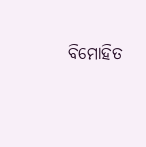ବିମୋହିତ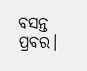ବସନ୍ତ ପ୍ରବର।